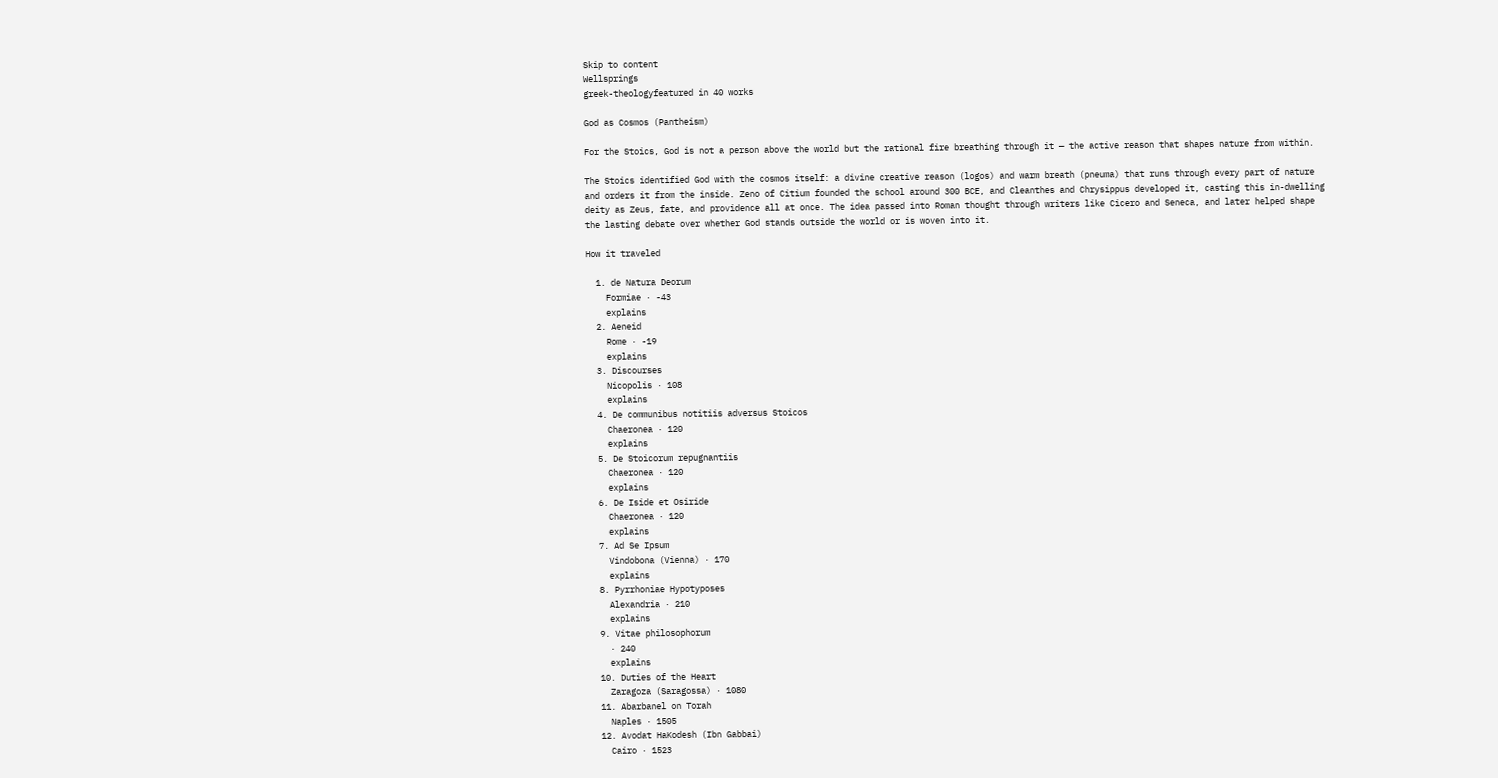Skip to content
Wellsprings
greek-theologyfeatured in 40 works

God as Cosmos (Pantheism)

For the Stoics, God is not a person above the world but the rational fire breathing through it — the active reason that shapes nature from within.

The Stoics identified God with the cosmos itself: a divine creative reason (logos) and warm breath (pneuma) that runs through every part of nature and orders it from the inside. Zeno of Citium founded the school around 300 BCE, and Cleanthes and Chrysippus developed it, casting this in-dwelling deity as Zeus, fate, and providence all at once. The idea passed into Roman thought through writers like Cicero and Seneca, and later helped shape the lasting debate over whether God stands outside the world or is woven into it.

How it traveled

  1. de Natura Deorum
    Formiae · -43
    explains
  2. Aeneid
    Rome · -19
    explains
  3. Discourses
    Nicopolis · 108
    explains
  4. De communibus notitiis adversus Stoicos
    Chaeronea · 120
    explains
  5. De Stoicorum repugnantiis
    Chaeronea · 120
    explains
  6. De Iside et Osiride
    Chaeronea · 120
    explains
  7. Ad Se Ipsum
    Vindobona (Vienna) · 170
    explains
  8. Pyrrhoniae Hypotyposes
    Alexandria · 210
    explains
  9. Vitae philosophorum
    · 240
    explains
  10. Duties of the Heart
    Zaragoza (Saragossa) · 1080
  11. Abarbanel on Torah
    Naples · 1505
  12. Avodat HaKodesh (Ibn Gabbai)
    Cairo · 1523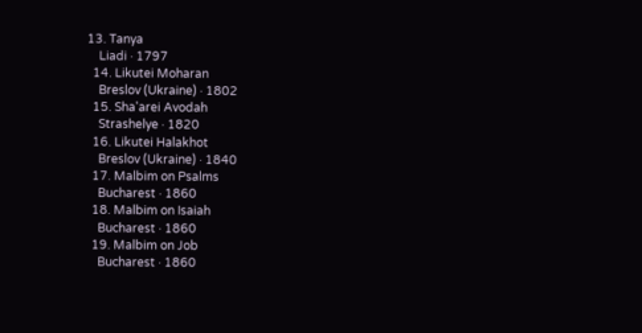13. Tanya
    Liadi · 1797
  14. Likutei Moharan
    Breslov (Ukraine) · 1802
  15. Sha'arei Avodah
    Strashelye · 1820
  16. Likutei Halakhot
    Breslov (Ukraine) · 1840
  17. Malbim on Psalms
    Bucharest · 1860
  18. Malbim on Isaiah
    Bucharest · 1860
  19. Malbim on Job
    Bucharest · 1860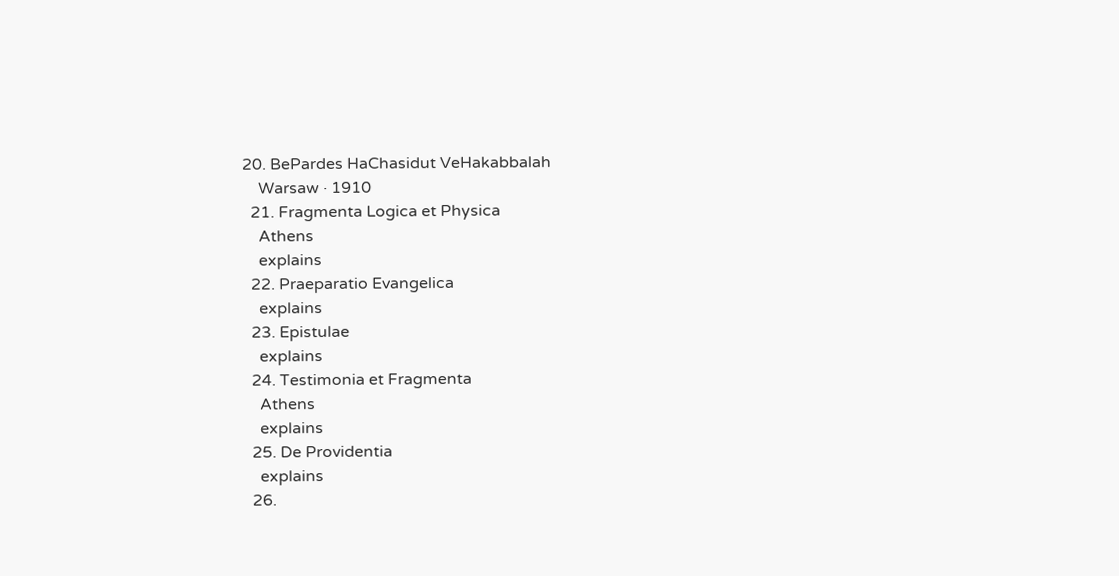20. BePardes HaChasidut VeHakabbalah
    Warsaw · 1910
  21. Fragmenta Logica et Physica
    Athens
    explains
  22. Praeparatio Evangelica
    explains
  23. Epistulae
    explains
  24. Testimonia et Fragmenta
    Athens
    explains
  25. De Providentia
    explains
  26.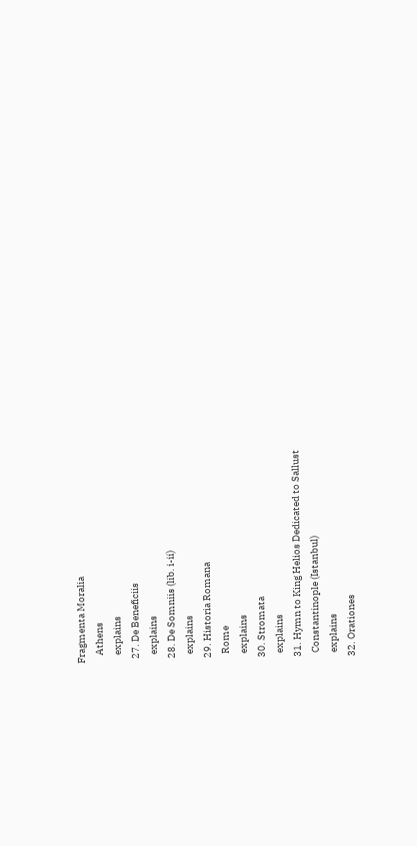Fragmenta Moralia
    Athens
    explains
  27. De Beneficiis
    explains
  28. De Somniis (lib. i-ii)
    explains
  29. Historia Romana
    Rome
    explains
  30. Stromata
    explains
  31. Hymn to King Helios Dedicated to Sallust
    Constantinople (Istanbul)
    explains
  32. Orationes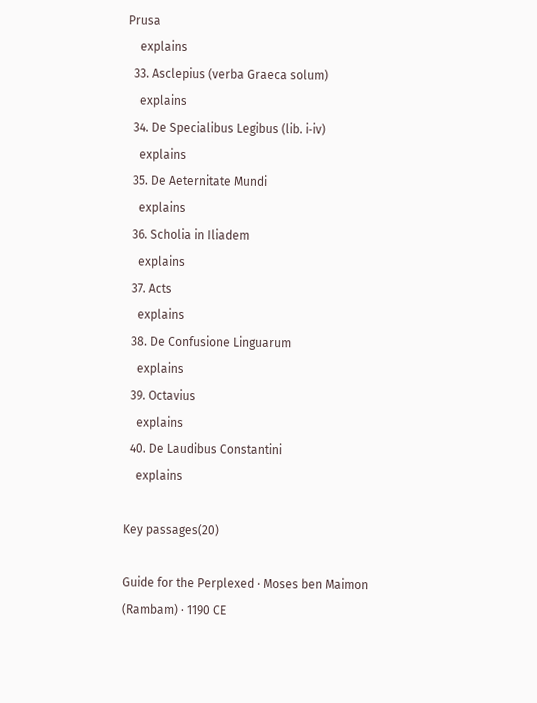Prusa
    explains
  33. Asclepius (verba Graeca solum)
    explains
  34. De Specialibus Legibus (lib. i‑iv)
    explains
  35. De Aeternitate Mundi
    explains
  36. Scholia in Iliadem
    explains
  37. Acts
    explains
  38. De Confusione Linguarum
    explains
  39. Octavius
    explains
  40. De Laudibus Constantini
    explains

Key passages(20)

Guide for the Perplexed · Moses ben Maimon (Rambam) · 1190 CE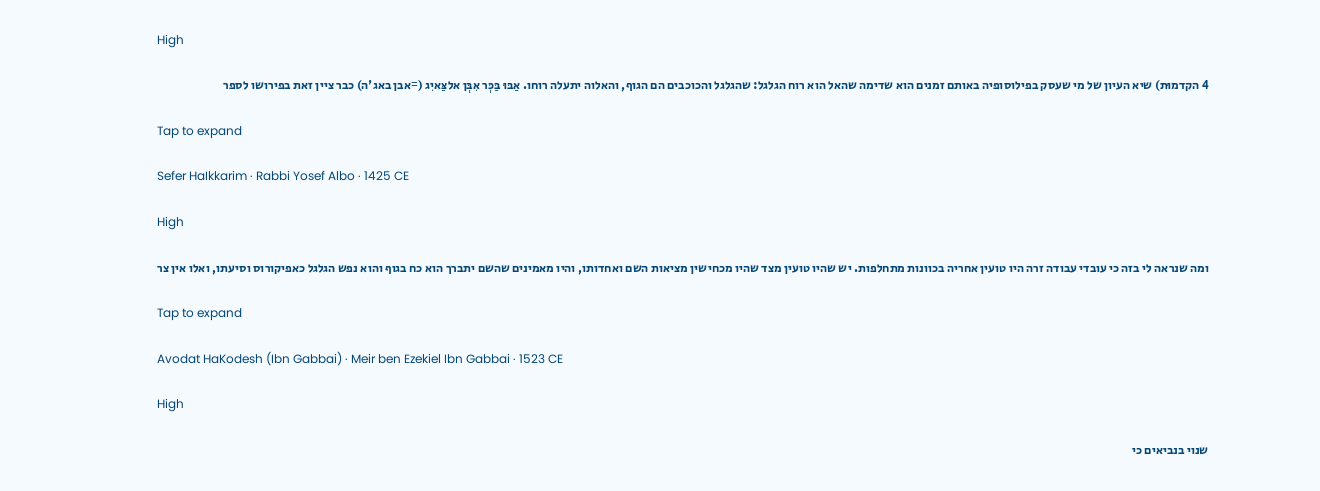High

4 הקדמוּת) שיא העיון של מי שעסק בפילוסופיה באותם זמנים הוא שדימה שהאל הוא רוח הגלגל: שהגלגל והכוכבים הם הגוף, והאלוה יתעלה רוחו. אַבּוּ בַּכְּר אִבְּן אלצַּאיִג (=אבן באג'ה) כבר ציין זאת בפירושו לספר

Tap to expand

Sefer HaIkkarim · Rabbi Yosef Albo · 1425 CE

High

ומה שנראה לי בזה כי עובדי עבודה זרה היו טועין אחריה בכוונות מתחלפות. יש שהיו טועין מצד שהיו מכחישין מציאות השם ואחדותו, והיו מאמינים שהשם יתברך הוא כח בגוף והוא נפש הגלגל כאפיקורוס וסיעתו, ואלו אין צר

Tap to expand

Avodat HaKodesh (Ibn Gabbai) · Meir ben Ezekiel Ibn Gabbai · 1523 CE

High

שנוי בנביאים כי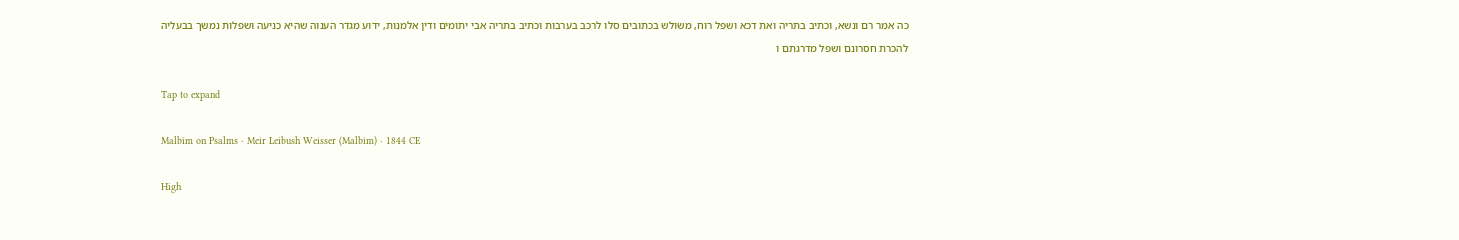כה אמר רם ונשא, וכתיב בתריה ואת דכא ושפל רוח, משולש בכתובים סלו לרכב בערבות וכתיב בתריה אבי יתומים ודין אלמנות, ידוע מגדר הענוה שהיא כניעה ושפלות נמשך בבעליה להכרת חסרונם ושפל מדרגתם ו

Tap to expand

Malbim on Psalms · Meir Leibush Weisser (Malbim) · 1844 CE

High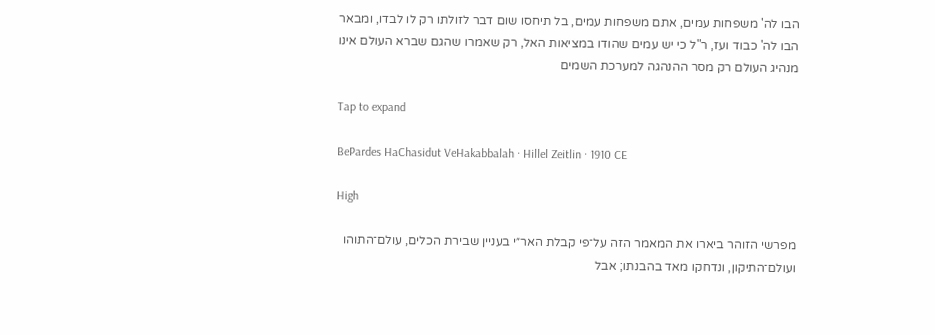הבו לה' משפחות עמים, אתם משפחות עמים, בל תיחסו שום דבר לזולתו רק לו לבדו, ומבאר הבו לה' כבוד ועז, ר"ל כי יש עמים שהודו במציאות האל, רק שאמרו שהגם שברא העולם אינו מנהיג העולם רק מסר ההנהגה למערכת השמים

Tap to expand

BePardes HaChasidut VeHakabbalah · Hillel Zeitlin · 1910 CE

High

מפרשי הזוהר ביארו את המאמר הזה על־פי קבלת האר״י בעניין שבירת הכלים, עולם־התוהו ועולם־התיקון, ונדחקו מאד בהבנתו; אבל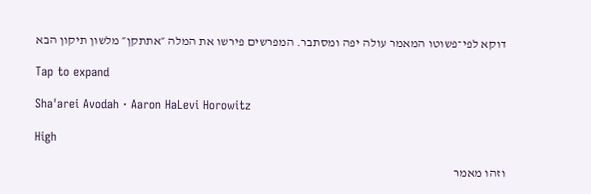דוקא לפי־פשוטו המאמר עולה יפה ומסתבר. המפרשים פירשו את המלה ״אתתקן״ מלשון תיקון הבא

Tap to expand

Sha'arei Avodah · Aaron HaLevi Horowitz

High

וזהו מאמר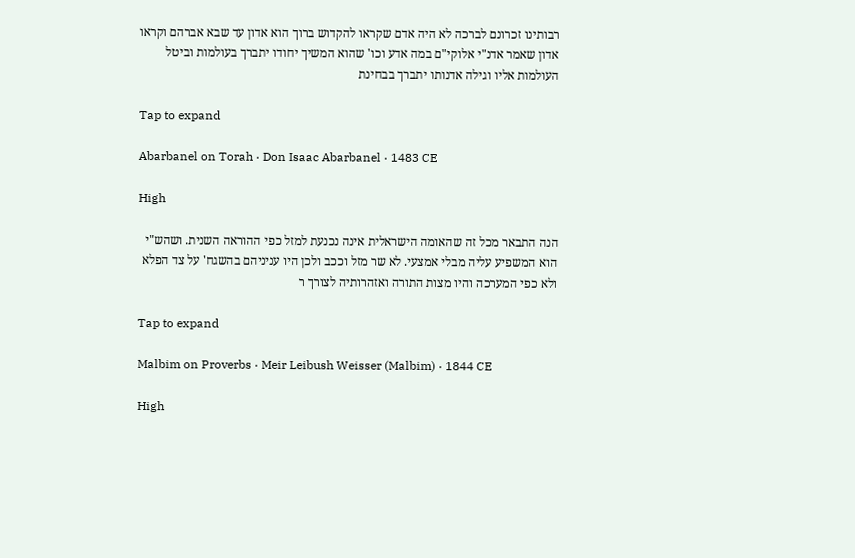רבותינו זכרונם לברכה לא היה אדם שקראו להקדוש ברוך הוא אדון עד שבא אברהם וקראו אדון שאמר אדנ"י אלוקי"ם במה אדע וכו' שהוא המשיך יחודו יתברך בעולמות וביטל העולמות אליו וגילה אדנותו יתברך בבחינת

Tap to expand

Abarbanel on Torah · Don Isaac Abarbanel · 1483 CE

High

הנה התבאר מכל זה שהאומה הישראלית אינה נכנעת למזל כפי ההוראה השנית. ושהש"י הוא המשפיע עליה מבלי אמצעי. לא שר מזל וככב ולכן היו עניניהם בהשגח' על צד הפלא ולא כפי המערכה והיו מצות התורה ואזהרותיה לצורך ר

Tap to expand

Malbim on Proverbs · Meir Leibush Weisser (Malbim) · 1844 CE

High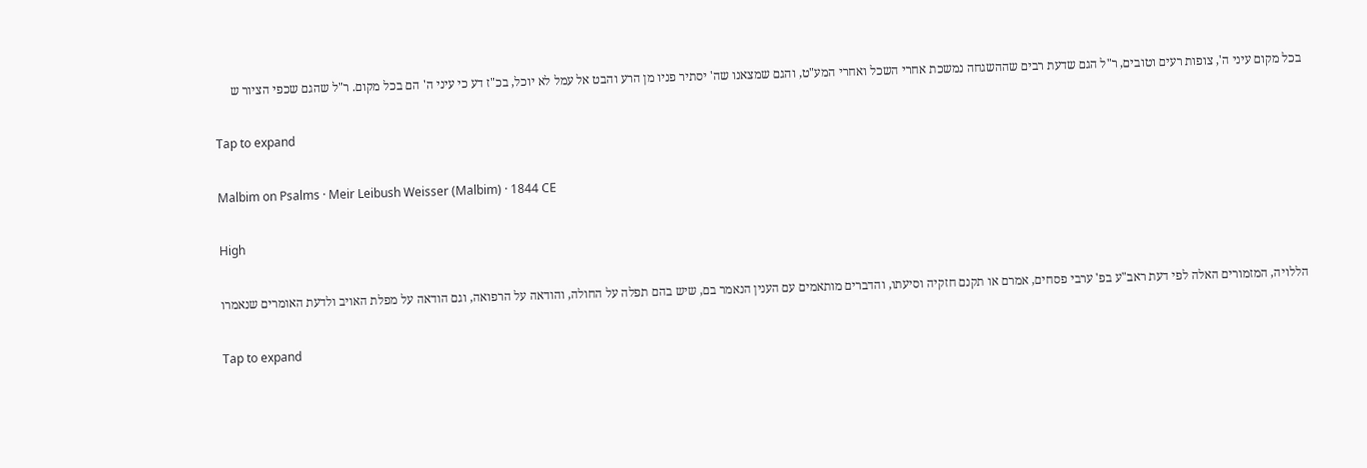בכל מקום עיני ה', צופות רעים וטובים, ר"ל הגם שדעת רבים שההשגחה נמשכת אחרי השכל ואחרי המע"ט, והגם שמצאנו שה' יסתיר פניו מן הרע והבט אל עמל לא יוכל, בכ"ז דע כי עיני ה' הם בכל מקום. ר"ל שהגם שכפי הציור ש

Tap to expand

Malbim on Psalms · Meir Leibush Weisser (Malbim) · 1844 CE

High

הללויה, המזמורים האלה לפי דעת ראב"ע בפ' ערבי פסחים, אמרם או תקנם חזקיה וסיעתו, והדברים מותאמים עם הענין הנאמר בם, שיש בהם תפלה על החולה, והודאה על הרפואה, וגם הודאה על מפלת האויב ולדעת האומרים שנאמרו

Tap to expand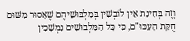וְזֶה בְּחִינַת אֵין לוֹבְשִׁין בְּמַלְבּוּשֵׁיהֶם שֶׁאָסוּר מִשּׁוּם חֻקַּת הָעַכּוּ"ם, כִּי כָּל הַמַּלְבוּשִׁים נִמְשָׁכִין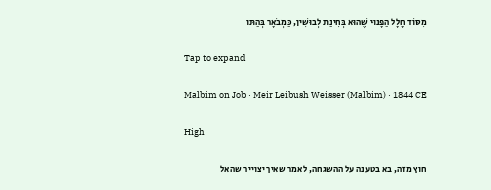מִסּוֹד חָלָל הַפָּנוּי שֶׁהוּא בְּחִינַת לְבוּשִׁין, כַּמְבֹאָר בְּהַתּו

Tap to expand

Malbim on Job · Meir Leibush Weisser (Malbim) · 1844 CE

High

חוץ מזה, בא בטענה על ההשגחה, לאמר שאיך יצוייר שהאל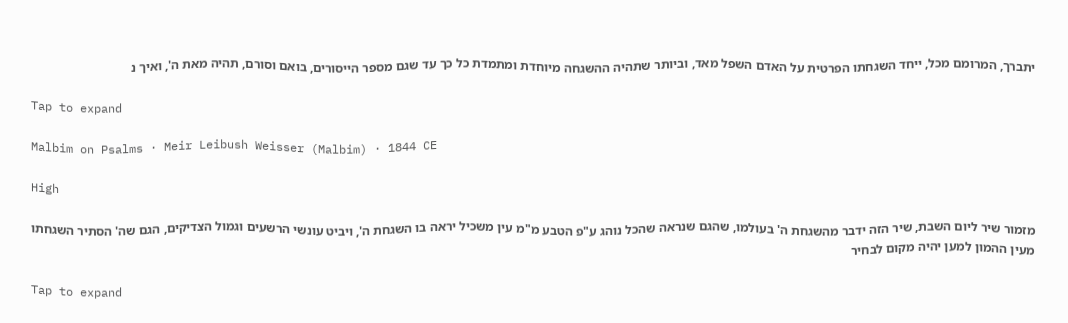יתברך, המרומם מכל, ייחד השגחתו הפרטית על האדם השפל מאד, וביותר שתהיה ההשגחה מיוחדת ומתמדת כל כך עד שגם מספר הייסורים, בואם וסורם, תהיה מאת ה', ואיך נ

Tap to expand

Malbim on Psalms · Meir Leibush Weisser (Malbim) · 1844 CE

High

מזמור שיר ליום השבת, שיר הזה ידבר מהשגחת ה' בעולמו, שהגם שנראה שהכל נוהג ע"פ הטבע מ"מ עין משכיל יראה בו השגחת ה', ויביט עונשי הרשעים וגמול הצדיקים, הגם שה' הסתיר השגחתו מעין ההמון למען יהיה מקום לבחיר

Tap to expand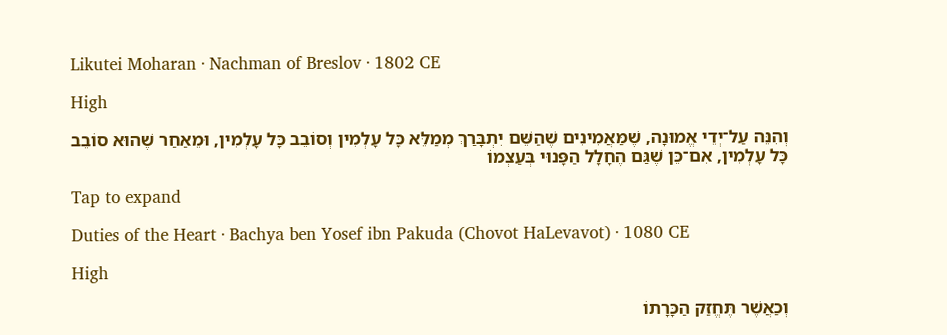Likutei Moharan · Nachman of Breslov · 1802 CE

High

וְהִנֵּה עַל־יְדֵי אֱמוּנָה, שֶׁמַּאֲמִינִים שֶׁהַשֵּׁם יִתְבָּרַךְ מְמַלֵּא כָּל עָלְמִין וְסוֹבֵב כָּל עָלְמִין, וּמֵאַחַר שֶׁהוּא סוֹבֵב כָּל עָלְמִין, אִם־כֵּן שֶׁגַּם הֶחָלָל הַפָּנוּי בְּעַצְמוֹ

Tap to expand

Duties of the Heart · Bachya ben Yosef ibn Pakuda (Chovot HaLevavot) · 1080 CE

High

וְכַאֲשֶׁר תֶּחֱזַק הַכָּרָתוֹ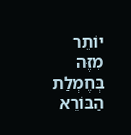יוֹתֵר מִזֶּה בְּחֶמְלַת הַבּוֹרֵא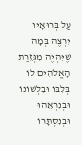עַל בְּרוּאָיו יִרְצֶה בְּמָה שֶׁיִּהְיֶה מִגְּזֵרַת הָאֱלֹהִים לוֹ בְּלִבּוֹ וּבִלְשׁוֹנוֹ וּבְנִרְאֵהוּ וּבְנִסְתָּרוֹ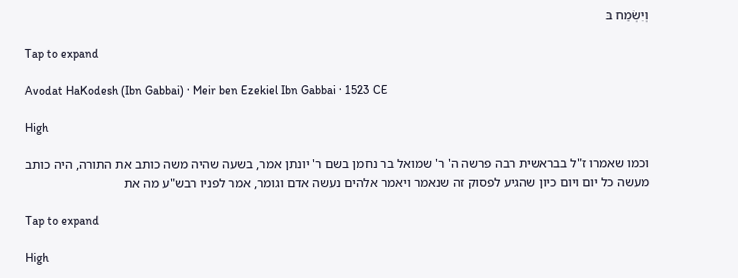וְיִשְׂמַח בּ

Tap to expand

Avodat HaKodesh (Ibn Gabbai) · Meir ben Ezekiel Ibn Gabbai · 1523 CE

High

וכמו שאמרו ז"ל בבראשית רבה פרשה ה' ר' שמואל בר נחמן בשם ר' יונתן אמר, בשעה שהיה משה כותב את התורה, היה כותב מעשה כל יום ויום כיון שהגיע לפסוק זה שנאמר ויאמר אלהים נעשה אדם וגומר, אמר לפניו רבש"ע מה את

Tap to expand

High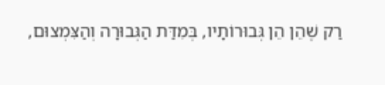רַק שֶׁהֵן הֵן גְּבוּרוֹתָיו, בְּמִדַּת הַגְּבוּרָה וְהַצִּמְצוּם,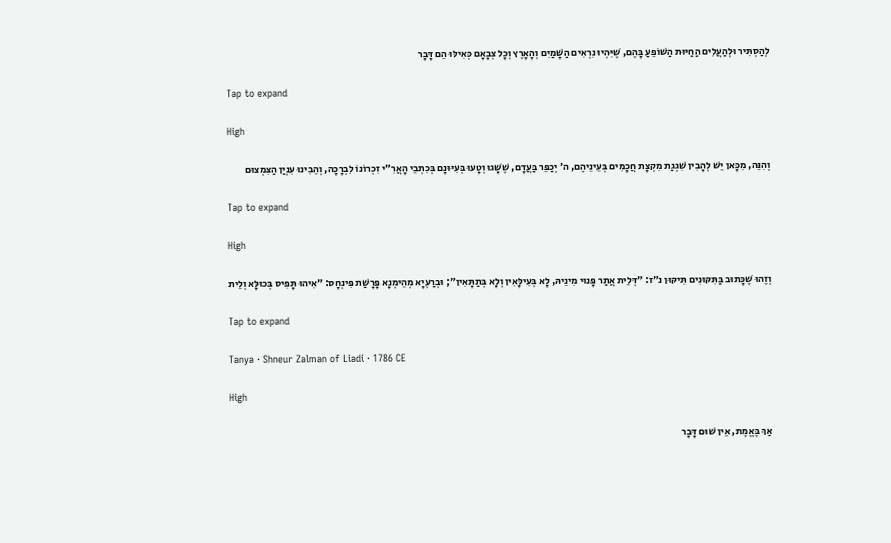לְהַסְתִּיר וּלְהַעֲלִים הַחַיּוּת הַשּׁוֹפֵעַ בָּהֶם, שֶׁיִּהְיוּ נִרְאִים הַשָּׁמַיִם וְהָאָרֶץ וְכָל צְבָאָם כְּאִילּוּ הֵם דָּבָר

Tap to expand

High

וְהִנֵּה, מִכָּאן יֵשׁ לְהָבִין שִׁגְגַת מִקְצָת חֲכָמִים בְּעֵינֵיהֶם, ה׳ יְכַפֵּר בַּעֲדָם, שֶׁשָּׁגוּ וְטָעוּ בְּעִיּוּנָם בְּכִתְבֵי הָאֲרִ״י זִכְרוֹנוֹ לִבְרָכָה, וְהֵבִינוּ עִנְיַן הַצִּמְצוּם

Tap to expand

High

וְזֶהוּ שֶׁכָּתוּב בַּתִּקּוּנִים תִּיקּוּן נ״ז: ״דְּלֵית אֲתַר פָּנוּי מִינֵיהּ, לָא בְּעִילָּאִין וְלָא בְּתַתָּאִין״; וּבְרַעְיָא מְהֵימְנָא פָּרָשַׁת פִּינְחָס: ״אִיהוּ תָּפִיס בְּכוּלָּא וְלֵית

Tap to expand

Tanya · Shneur Zalman of Liadi · 1786 CE

High

אַךְ בֶּאֱמֶת, אֵין שׁוּם דָּבָר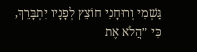גַּשְׁמִי וְרוּחָנִי חוֹצֵץ לְפָנָיו יִתְבָּרֵךְ, כִּי ״הֲלֹא אֶת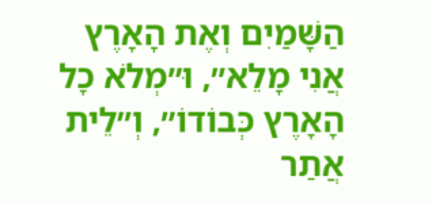הַשָּׁמַיִם וְאֶת הָאָרֶץ אֲנִי מָלֵא״, וּ״מְלֹא כָל הָאָרֶץ כְּבוֹדוֹ״, וְ״לֵית אֲתַר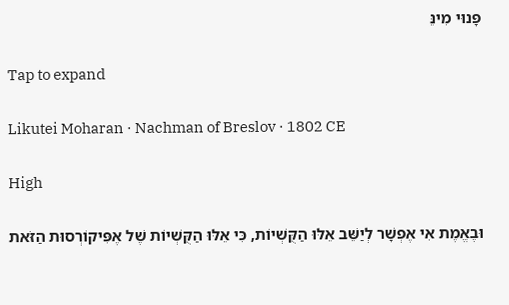פָּנוּי מִינֵּ

Tap to expand

Likutei Moharan · Nachman of Breslov · 1802 CE

High

וּבֶאֱמֶת אִי אֶפְשָׁר לְיַשֵּׁב אֵלּוּ הַקֻּשְׁיוֹת, כִּי אֵלּוּ הַקֻּשְׁיוֹת שֶׁל אֶפִּיקוֹרְסוּת הַזֹּאת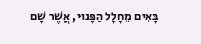בָּאִים מֵחָלָל הַפָּנוּי, אֲשֶׁר שָׁם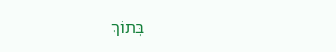בְּתוֹךְ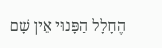הֶחָלָל הַפָּנוּי אֵין שָׁם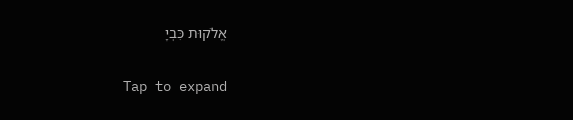אֱלֹקוּת כִּבְיָ

Tap to expand